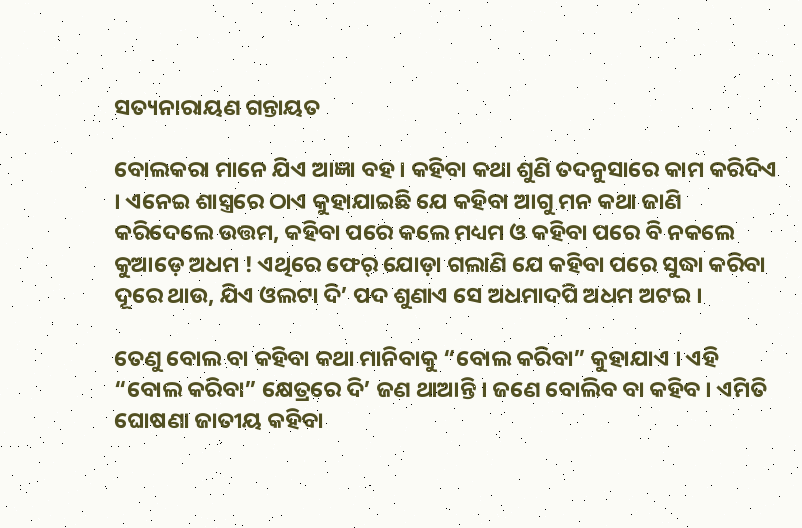ସତ୍ୟନାରାୟଣ ଗନ୍ତାୟତ

ବୋଲକରା ମାନେ ଯିଏ ଆଜ୍ଞା ବହ । କହିବା କଥା ଶୁଣି ତଦନୁସାରେ କାମ କରିଦିଏ । ଏନେଇ ଶାସ୍ତ୍ରରେ ଠାଏ କୁହାଯାଇଛି ଯେ କହିବା ଆଗୁ ମନ କଥା ଜାଣି କରିଦେଲେ ଉତ୍ତମ, କହିବା ପରେ କଲେ ମଧ୍ୟମ ଓ କହିବା ପରେ ବି ନକଲେ କୁଆଡ଼େ ଅଧମ ! ଏଥିରେ ଫେର୍ ଯୋଡ଼ା ଗଲାଣି ଯେ କହିବା ପରେ ସୁଦ୍ଧା କରିବା ଦୂରେ ଥାଉ, ଯିଏ ଓଲଟା ଦି’ ପଦ ଶୁଣାଏ ସେ ଅଧମାଦପି ଅଧମ ଅଟଇ ।

ତେଣୁ ବୋଲ ବା କହିବା କଥା ମାନିବାକୁ “ବୋଲ କରିବା” କୁହାଯାଏ । ଏହି “ବୋଲ କରିବା” କ୍ଷେତ୍ରରେ ଦି’ ଜଣ ଥାଆନ୍ତି । ଜଣେ ବୋଲିବ ବା କହିବ । ଏମିତି ଘୋଷଣା ଜାତୀୟ କହିବା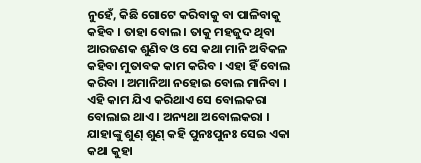ନୁହେଁ, କିଛି ଗୋଟେ କରିବାକୁ ବା ପାଳିବାକୁ କହିବ । ତାହା ବୋଲ । ତାକୁ ମହଜୁଦ ଥିବା ଆରଜଣକ ଶୁଣିବ ଓ ସେ କଥା ମାନି ଅବିକଳ କହିବା ମୁତାବକ କାମ କରିବ । ଏହା ହିଁ ବୋଲ କରିବା । ଅମାନିଆ ନହୋଇ ବୋଲ ମାନିବା । ଏହି କାମ ଯିଏ କରିଥାଏ ସେ ବୋଲକରା ବୋଲାଇ ଥାଏ । ଅନ୍ୟଥା ଅବୋଲକରା । ଯାହାଙ୍କୁ ଶୁଣ୍ ଶୁଣ୍ କହି ପୁନଃପୁନଃ ସେଇ ଏକା କଥା କୁହା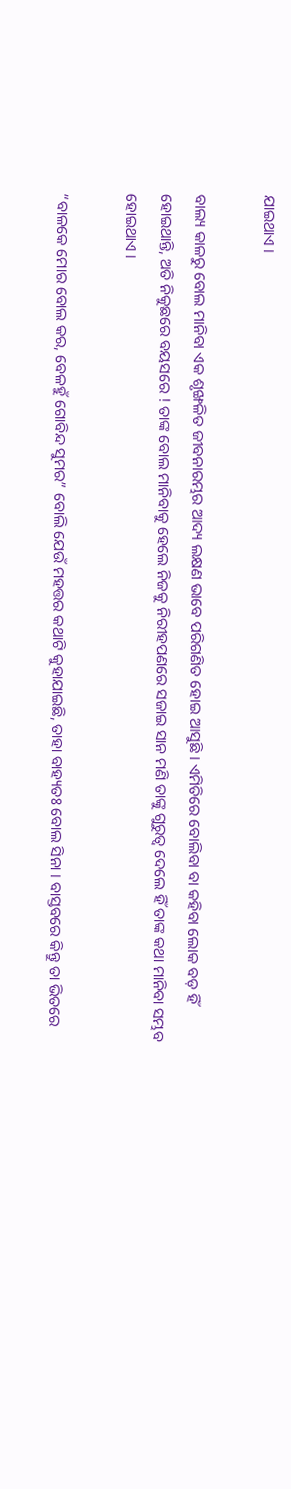ଯାଇଥାଏ ।

ବାଲ୍ୟ କାଳରୁ ବୋଲ ମାନିବା ଏକ ଶୃଙ୍ଖଳିତ ଜୀବନାରମ୍ଭର ଆଦ୍ୟ ଲକ୍ଷଣ ଭାବେ ପରିଗଣିତ ହୋଇ ଆସୁଛି । ଏମିତିରେ ବୋଲିବା ବା କହିବା ଲୋକ ବଡ଼ ହିଁ ହୋଇଥାନ୍ତି, ଅତି ନିକୁଛରେ ବୟସରେ ! ତାଙ୍କ ବୋଲ ମାନିବାକୁ ହେଲେ ନିଜକୁ ନିରୀହପଣରେ ସଜାଇ ସାନ ମଣି ତାଙ୍କୁ ଗୁରୁତ୍ୱ ଦେଲେ ହିଁ ତାଙ୍କ କଥା ମାନିବା ସମ୍ଭବ ହୋଇଥାଏ ।

“ବାଳକେ ମୋର ବୋଲ କର, ବେଳହୁଁ ଗୋବିନ୍ଦ ସୁମର” ବୋଲି ଯେଉଁ ମହତ୍ତର କଥାଟି କୁହାଯାଇଛି, ତାହା ବାହ୍ୟତଃ ବୋଲ ସିନା । ବାସ୍ତବରେ କିନ୍ତୁ ତା ଭିତରେ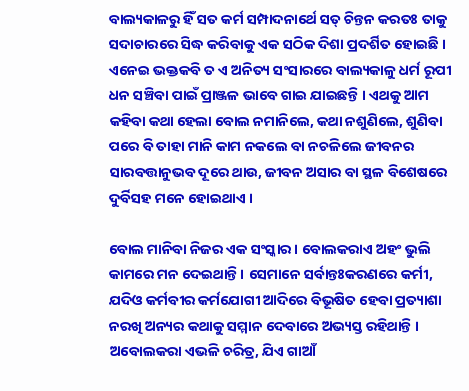ବାଲ୍ୟକାଳରୁ ହିଁ ସତ କର୍ମ ସମ୍ପାଦନାର୍ଥେ ସତ୍ ଚିନ୍ତନ କରତଃ ତାକୁ ସଦାଚାରରେ ସିଦ୍ଧ କରିବାକୁ ଏକ ସଠିକ ଦିଶା ପ୍ରଦର୍ଶିତ ହୋଇଛି । ଏନେଇ ଭକ୍ତକବି ତ ଏ ଅନିତ୍ୟ ସଂସାରରେ ବାଲ୍ୟକାଳୁ ଧର୍ମ ରୂପୀ ଧନ ସଞ୍ଚିବା ପାଇଁ ପ୍ରାଞ୍ଜଳ ଭାବେ ଗାଇ ଯାଇଛନ୍ତି । ଏଥକୁ ଆମ କହିବା କଥା ହେଲା ବୋଲ ନମାନିଲେ, କଥା ନଶୁଣିଲେ, ଶୁଣିବା ପରେ ବି ତାହା ମାନି କାମ ନକଲେ ବା ନଚଳିଲେ ଜୀବନର ସାରବତ୍ତାନୁଭବ ଦୂରେ ଥାଉ, ଜୀବନ ଅସାର ବା ସ୍ଥଳ ବିଶେଷରେ ଦୁର୍ବିସହ ମନେ ହୋଇଥାଏ ।

ବୋଲ ମାନିବା ନିଜର ଏକ ସଂସ୍କାର । ବୋଲକରାଏ ଅହଂ ଭୁଲି କାମରେ ମନ ଦେଇଥାନ୍ତି । ସେମାନେ ସର୍ବାନ୍ତଃକରଣରେ କର୍ମୀ, ଯଦିଓ କର୍ମବୀର କର୍ମଯୋଗୀ ଆଦିରେ ବିଭୂଷିତ ହେବା ପ୍ରତ୍ୟାଶା ନରଖି ଅନ୍ୟର କଥାକୁ ସମ୍ମାନ ଦେବାରେ ଅଭ୍ୟସ୍ତ ରହିଥାନ୍ତି । ଅବୋଲକରା ଏଭଳି ଚରିତ୍ର, ଯିଏ ଗାଆଁ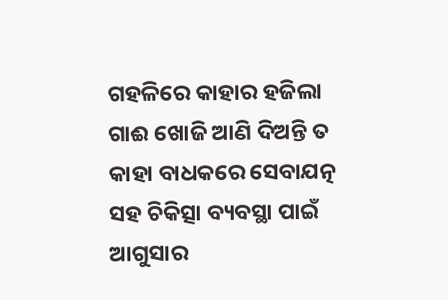ଗହଳିରେ କାହାର ହଜିଲା ଗାଈ ଖୋଜି ଆଣି ଦିଅନ୍ତି ତ କାହା ବାଧକରେ ସେବାଯତ୍ନ ସହ ଚିକିତ୍ସା ବ୍ୟବସ୍ଥା ପାଇଁ ଆଗୁସାର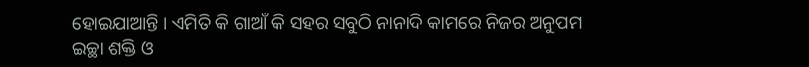ହୋଇଯାଆନ୍ତି । ଏମିତି କି ଗାଆଁ କି ସହର ସବୁଠି ନାନାଦି କାମରେ ନିଜର ଅନୁପମ ଇଚ୍ଛା ଶକ୍ତି ଓ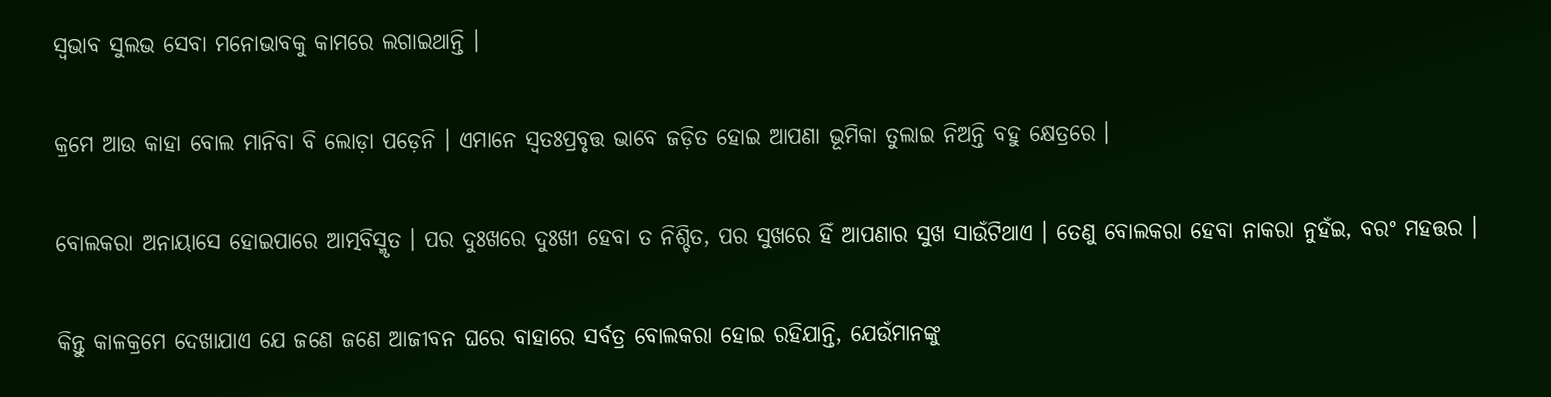ସ୍ୱଭାବ ସୁଲଭ ସେବା ମନୋଭାବକୁ କାମରେ ଲଗାଇଥାନ୍ତି ।

କ୍ରମେ ଆଉ କାହା ବୋଲ ମାନିବା ବି ଲୋଡ଼ା ପଡ଼େନି । ଏମାନେ ସ୍ୱତଃପ୍ରବୃତ୍ତ ଭାବେ ଜଡ଼ିତ ହୋଇ ଆପଣା ଭୂମିକା ତୁଲାଇ ନିଅନ୍ତି ବହୁ କ୍ଷେତ୍ରରେ ।

ବୋଲକରା ଅନାୟାସେ ହୋଇପାରେ ଆତ୍ମବିସ୍ମୃତ । ପର ଦୁଃଖରେ ଦୁଃଖୀ ହେବା ତ ନିଶ୍ଚିତ, ପର ସୁଖରେ ହିଁ ଆପଣାର ସୁଖ ସାଉଁଟିଥାଏ । ତେଣୁ ବୋଲକରା ହେବା ନାକରା ନୁହଁଇ, ବରଂ ମହତ୍ତର ।

କିନ୍ତୁ କାଳକ୍ରମେ ଦେଖାଯାଏ ଯେ ଜଣେ ଜଣେ ଆଜୀବନ ଘରେ ବାହାରେ ସର୍ବତ୍ର ବୋଲକରା ହୋଇ ରହିଯାନ୍ତି, ଯେଉଁମାନଙ୍କୁ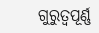ଗୁରୁତ୍ୱପୂର୍ଣ୍ଣ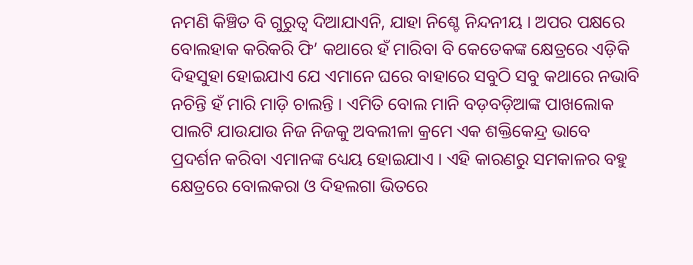ନମଣି କିଞ୍ଚିତ ବି ଗୁରୁତ୍ୱ ଦିଆଯାଏନି, ଯାହା ନିଶ୍ଚେ ନିନ୍ଦନୀୟ । ଅପର ପକ୍ଷରେ ବୋଲହାକ କରିକରି ଫି’ କଥାରେ ହଁ ମାରିବା ବି କେତେକଙ୍କ କ୍ଷେତ୍ରରେ ଏଡ଼ିକି ଦିହସୁହା ହୋଇଯାଏ ଯେ ଏମାନେ ଘରେ ବାହାରେ ସବୁଠି ସବୁ କଥାରେ ନଭାବି ନଚିନ୍ତି ହଁ ମାରି ମାଡ଼ି ଚାଲନ୍ତି । ଏମିତି ବୋଲ ମାନି ବଡ଼ବଡ଼ିଆଙ୍କ ପାଖଲୋକ ପାଲଟି ଯାଉଯାଉ ନିଜ ନିଜକୁ ଅବଲୀଳା କ୍ରମେ ଏକ ଶକ୍ତିକେନ୍ଦ୍ର ଭାବେ ପ୍ରଦର୍ଶନ କରିବା ଏମାନଙ୍କ ଧ୍ୟେୟ ହୋଇଯାଏ । ଏହି କାରଣରୁ ସମକାଳର ବହୁ କ୍ଷେତ୍ରରେ ବୋଲକରା ଓ ଦିହଲଗା ଭିତରେ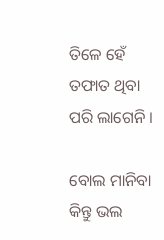ତିଳେ ହେଁ ତଫାତ ଥିବା ପରି ଲାଗେନି ।

ବୋଲ ମାନିବା କିନ୍ତୁ ଭଲ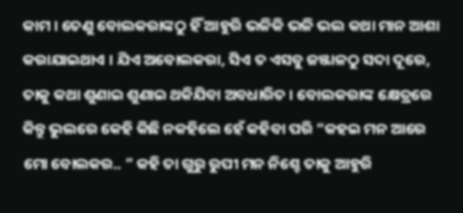କାମ । ତେଣୁ ବୋଲକରାଙ୍କଠୁ ହିଁ ଆହୁରି ଭଳିକି ଭଳି ଭଲ କଥା ମାନ ଆଶା କରାଯାଇଥାଏ । ଯିଏ ଅବୋଲକରା, ସିଏ ତ ଏସବୁ ଜଞ୍ଜାଳଠୁ ସଦା ଦୂରେ, ତାକୁ କଥା ଶୁଣାଇ ଶୁଣାଇ ଥକିଯିବା ଅବଧାରିତ । ବୋଲକରାଙ୍କ କ୍ଷେତ୍ରରେ କିନ୍ତୁ ଭୁଲରେ କେହି କିଛି ନକହିଲେ ହେଁ କହିବା ପରି “କହଇ ମନ ଆରେ ମୋ ବୋଲକର.. ” କହି ତା ଗୁରୁ ରୁପୀ ମନ ନିଶ୍ଚେ ତାକୁ ଆହୁରି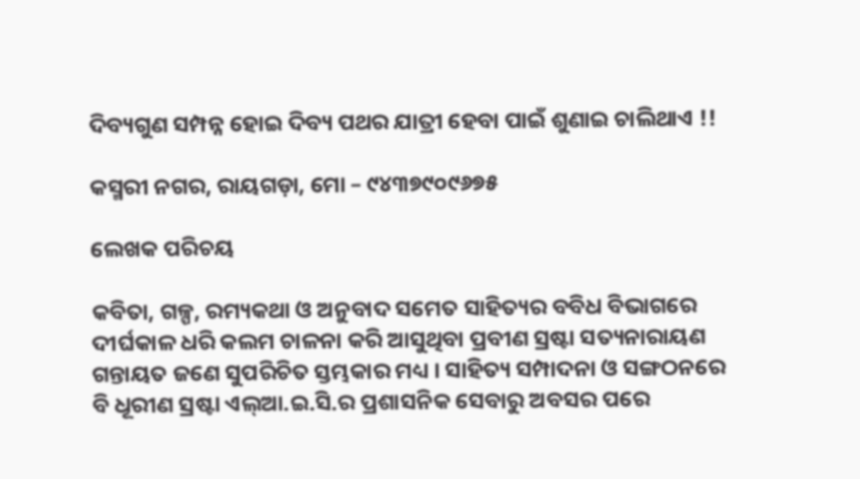ଦିବ୍ୟଗୁଣ ସମ୍ପନ୍ନ ହୋଇ ଦିବ୍ୟ ପଥର ଯାତ୍ରୀ ହେବା ପାଇଁ ଶୁଣାଇ ଚାଲିଥାଏ !!

କସ୍ମରୀ ନଗର, ରାୟଗଡ଼ା, ମୋ – ୯୪୩୭୯୦୯୬୭୫

ଲେଖକ ପରିଚୟ

କବିତା, ଗଳ୍ପ, ରମ୍ୟକଥା ଓ ଅନୁବାଦ ସମେତ ସାହିତ୍ୟର ବବିଧ ବିଭାଗରେ ଦୀର୍ଘକାଳ ଧରି କଲମ ଚାଳନା କରି ଆସୁଥିବା ପ୍ରବୀଣ ସ୍ରଷ୍ଟା ସତ୍ୟନାରାୟଣ ଗନ୍ତାୟତ ଜଣେ ସୁପରିଚିତ ସ୍ତମ୍ଭକାର ମଧ୍ୟ । ସାହିତ୍ୟ ସମ୍ପାଦନା ଓ ସଙ୍ଗଠନରେ ବି ଧୂରୀଣ ସ୍ରଷ୍ଟା ଏଲ୍ଆ.ଇ.ସି.ର ପ୍ରଶାସନିକ ସେବାରୁ ଅବସର ପରେ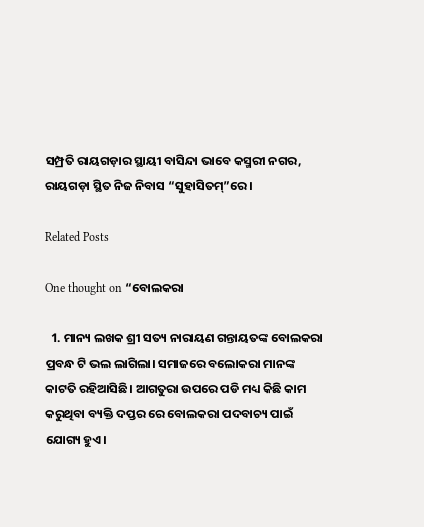ସମ୍ପ୍ରତି ରାୟଗଡ଼ାର ସ୍ଥାୟୀ ବାସିନ୍ଦା ଭାବେ କସ୍ମରୀ ନଗର, ରାୟଗଡ଼ା ସ୍ଥିତ ନିଜ ନିବାସ “ସୁହାସିତମ୍”ରେ ।

Related Posts

One thought on “ବୋଲକରା

  1. ମାନ୍ୟ ଲଖକ ଶ୍ରୀ ସତ୍ୟ ନାରାୟଣ ଗନ୍ତାୟତଙ୍କ ବୋଲକରା ପ୍ରବନ୍ଧ ଟି ଭଲ ଲାଗିଲା। ସମାଜରେ ବଲୋକରା ମାନଙ୍କ କାଟତି ରହିଆସିଛି। ଆଗତୁରା ଉପରେ ପଡି‌ ମଧ୍ୟ କିଛି କାମ କରୁଥିବା ବ୍ୟକ୍ତି ଦପ୍ତର ରେ ବୋଲକରା ପଦବାଚ୍ୟ ପାଇଁ ଯୋଗ୍ୟ ହୁଏ।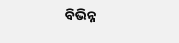ବିଭିନ୍ନ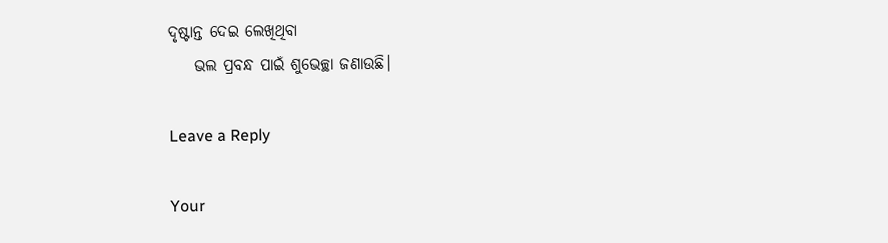ଦୃଷ୍ଟାନ୍ତ ଦେଇ ଲେଖିଥିବା
    ଭଲ ପ୍ରବନ୍ଧ ପାଇଁ ଶୁଭେଚ୍ଛା ଜଣାଉଛି।

Leave a Reply

Your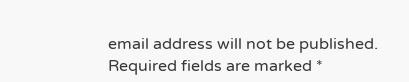email address will not be published. Required fields are marked *